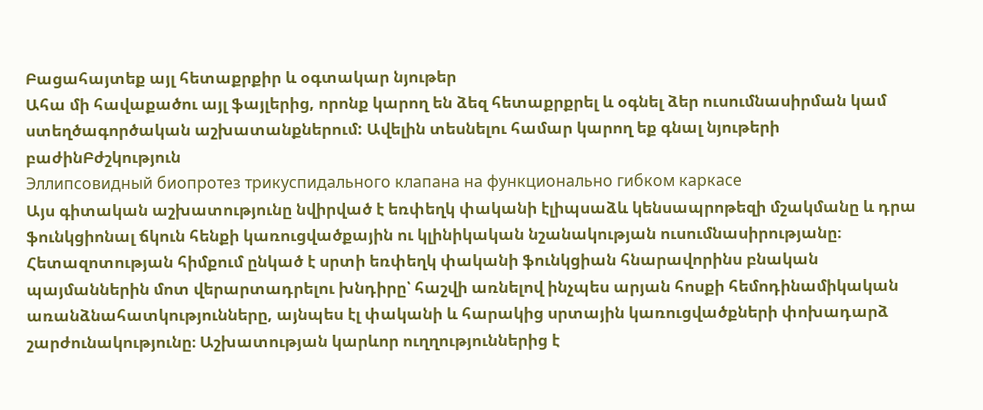Բացահայտեք այլ հետաքրքիր և օգտակար նյութեր
Ահա մի հավաքածու այլ ֆայլերից, որոնք կարող են ձեզ հետաքրքրել և օգնել ձեր ուսումնասիրման կամ ստեղծագործական աշխատանքներում: Ավելին տեսնելու համար կարող եք գնալ նյութերի բաժինԲժշկություն
Эллипсовидный биопротез трикуспидального клапана на функционально гибком каркасе
Այս գիտական աշխատությունը նվիրված է եռփեղկ փականի էլիպսաձև կենսապրոթեզի մշակմանը և դրա ֆունկցիոնալ ճկուն հենքի կառուցվածքային ու կլինիկական նշանակության ուսումնասիրությանը։ Հետազոտության հիմքում ընկած է սրտի եռփեղկ փականի ֆունկցիան հնարավորինս բնական պայմաններին մոտ վերարտադրելու խնդիրը՝ հաշվի առնելով ինչպես արյան հոսքի հեմոդինամիկական առանձնահատկությունները, այնպես էլ փականի և հարակից սրտային կառուցվածքների փոխադարձ շարժունակությունը։ Աշխատության կարևոր ուղղություններից է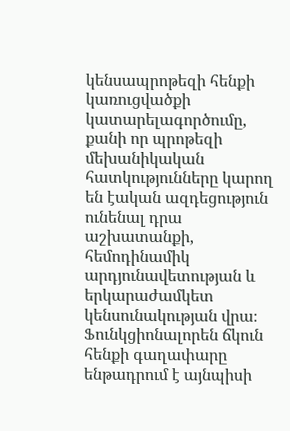կենսապրոթեզի հենքի կառուցվածքի կատարելագործումը, քանի որ պրոթեզի մեխանիկական հատկությունները կարող են էական ազդեցություն ունենալ դրա աշխատանքի, հեմոդինամիկ արդյունավետության և երկարաժամկետ կենսունակության վրա։ Ֆունկցիոնալորեն ճկուն հենքի գաղափարը ենթադրում է այնպիսի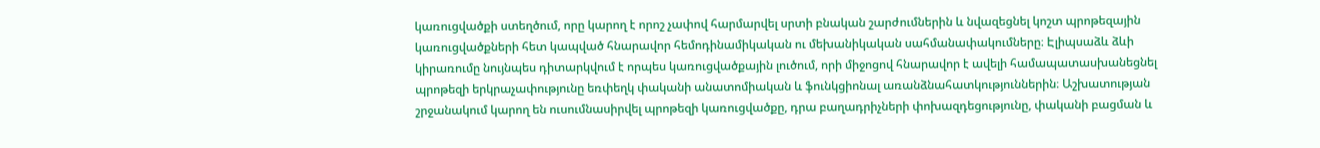կառուցվածքի ստեղծում, որը կարող է որոշ չափով հարմարվել սրտի բնական շարժումներին և նվազեցնել կոշտ պրոթեզային կառուցվածքների հետ կապված հնարավոր հեմոդինամիկական ու մեխանիկական սահմանափակումները։ Էլիպսաձև ձևի կիրառումը նույնպես դիտարկվում է որպես կառուցվածքային լուծում, որի միջոցով հնարավոր է ավելի համապատասխանեցնել պրոթեզի երկրաչափությունը եռփեղկ փականի անատոմիական և ֆունկցիոնալ առանձնահատկություններին։ Աշխատության շրջանակում կարող են ուսումնասիրվել պրոթեզի կառուցվածքը, դրա բաղադրիչների փոխազդեցությունը, փականի բացման և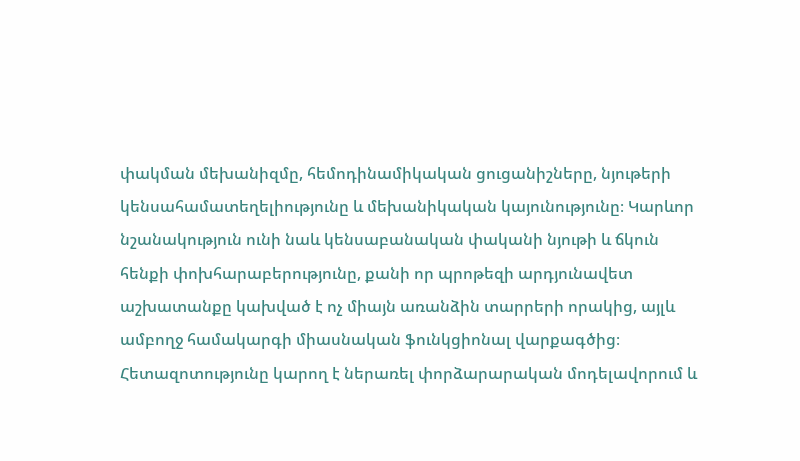փակման մեխանիզմը, հեմոդինամիկական ցուցանիշները, նյութերի կենսահամատեղելիությունը և մեխանիկական կայունությունը։ Կարևոր նշանակություն ունի նաև կենսաբանական փականի նյութի և ճկուն հենքի փոխհարաբերությունը, քանի որ պրոթեզի արդյունավետ աշխատանքը կախված է ոչ միայն առանձին տարրերի որակից, այլև ամբողջ համակարգի միասնական ֆունկցիոնալ վարքագծից։ Հետազոտությունը կարող է ներառել փորձարարական մոդելավորում և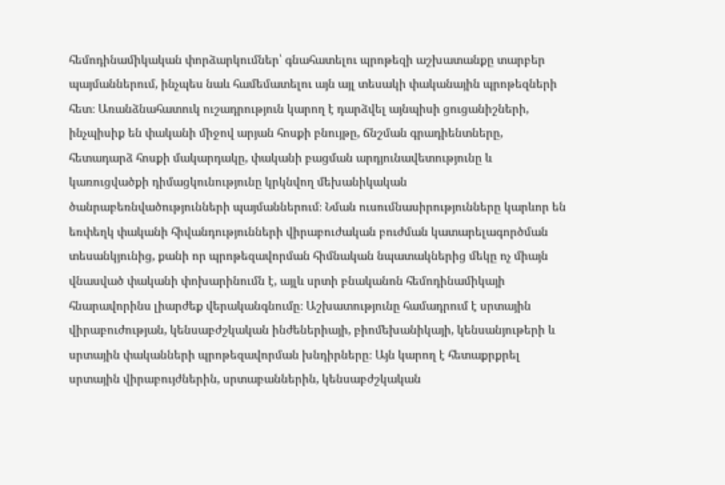հեմոդինամիկական փորձարկումներ՝ գնահատելու պրոթեզի աշխատանքը տարբեր պայմաններում, ինչպես նաև համեմատելու այն այլ տեսակի փականային պրոթեզների հետ։ Առանձնահատուկ ուշադրություն կարող է դարձվել այնպիսի ցուցանիշների, ինչպիսիք են փականի միջով արյան հոսքի բնույթը, ճնշման գրադիենտները, հետադարձ հոսքի մակարդակը, փականի բացման արդյունավետությունը և կառուցվածքի դիմացկունությունը կրկնվող մեխանիկական ծանրաբեռնվածությունների պայմաններում։ Նման ուսումնասիրությունները կարևոր են եռփեղկ փականի հիվանդությունների վիրաբուժական բուժման կատարելագործման տեսանկյունից, քանի որ պրոթեզավորման հիմնական նպատակներից մեկը ոչ միայն վնասված փականի փոխարինումն է, այլև սրտի բնականոն հեմոդինամիկայի հնարավորինս լիարժեք վերականգնումը։ Աշխատությունը համադրում է սրտային վիրաբուժության, կենսաբժշկական ինժեներիայի, բիոմեխանիկայի, կենսանյութերի և սրտային փականների պրոթեզավորման խնդիրները։ Այն կարող է հետաքրքրել սրտային վիրաբույժներին, սրտաբաններին, կենսաբժշկական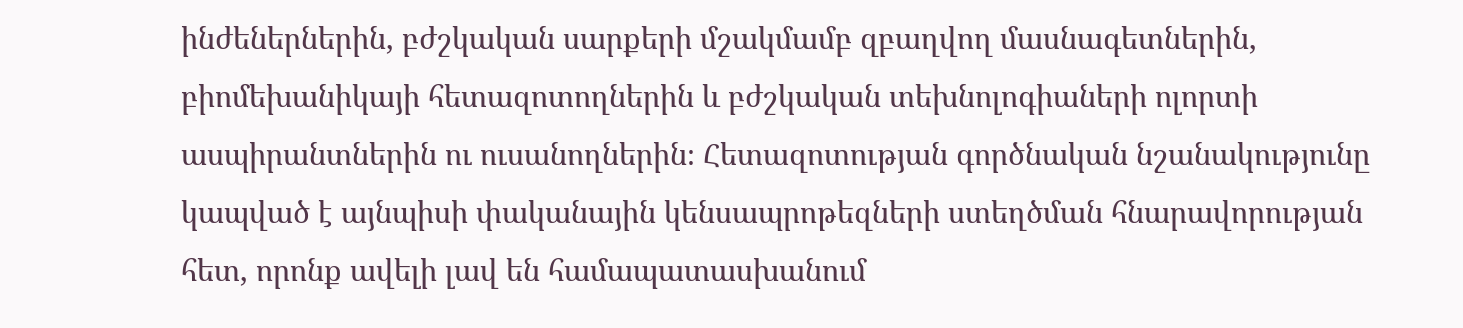ինժեներներին, բժշկական սարքերի մշակմամբ զբաղվող մասնագետներին, բիոմեխանիկայի հետազոտողներին և բժշկական տեխնոլոգիաների ոլորտի ասպիրանտներին ու ուսանողներին։ Հետազոտության գործնական նշանակությունը կապված է այնպիսի փականային կենսապրոթեզների ստեղծման հնարավորության հետ, որոնք ավելի լավ են համապատասխանում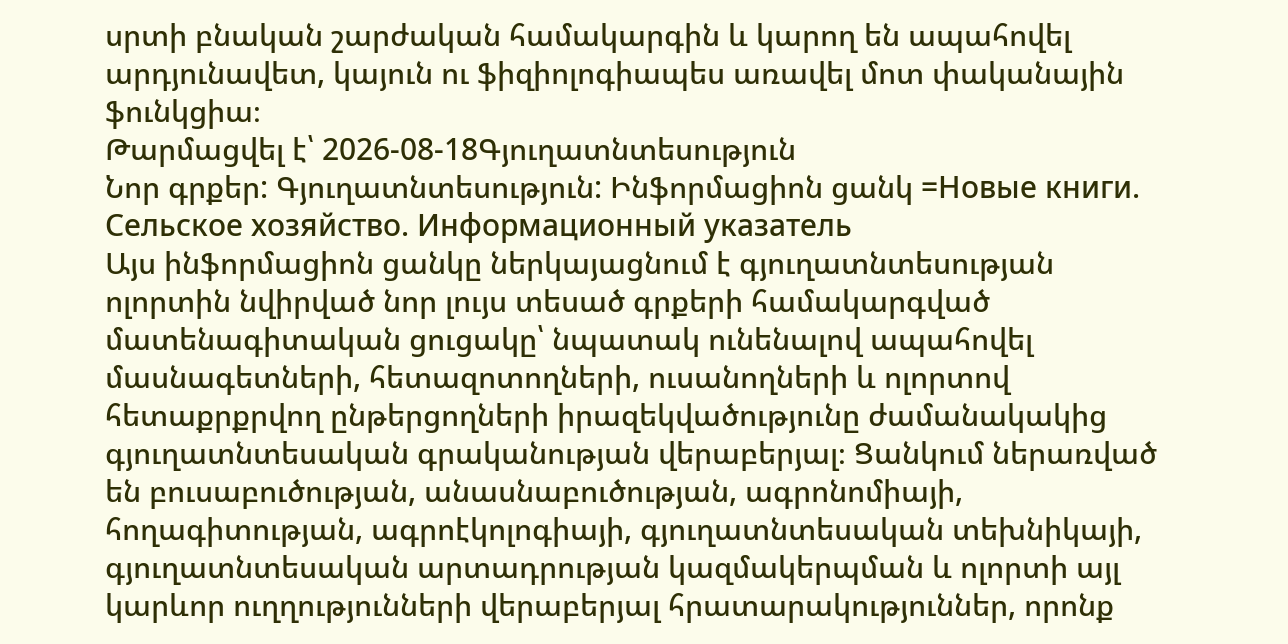սրտի բնական շարժական համակարգին և կարող են ապահովել արդյունավետ, կայուն ու ֆիզիոլոգիապես առավել մոտ փականային ֆունկցիա։
Թարմացվել է՝ 2026-08-18Գյուղատնտեսություն
Նոր գրքեր: Գյուղատնտեսություն: Ինֆորմացիոն ցանկ =Новые книги. Сельское хозяйство. Информационный указатель
Այս ինֆորմացիոն ցանկը ներկայացնում է գյուղատնտեսության ոլորտին նվիրված նոր լույս տեսած գրքերի համակարգված մատենագիտական ցուցակը՝ նպատակ ունենալով ապահովել մասնագետների, հետազոտողների, ուսանողների և ոլորտով հետաքրքրվող ընթերցողների իրազեկվածությունը ժամանակակից գյուղատնտեսական գրականության վերաբերյալ։ Ցանկում ներառված են բուսաբուծության, անասնաբուծության, ագրոնոմիայի, հողագիտության, ագրոէկոլոգիայի, գյուղատնտեսական տեխնիկայի, գյուղատնտեսական արտադրության կազմակերպման և ոլորտի այլ կարևոր ուղղությունների վերաբերյալ հրատարակություններ, որոնք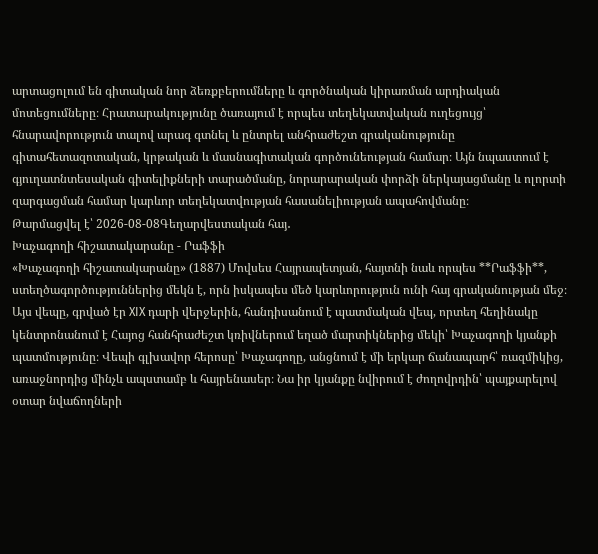արտացոլում են գիտական նոր ձեռքբերումները և գործնական կիրառման արդիական մոտեցումները։ Հրատարակությունը ծառայում է որպես տեղեկատվական ուղեցույց՝ հնարավորություն տալով արագ գտնել և ընտրել անհրաժեշտ գրականությունը գիտահետազոտական, կրթական և մասնագիտական գործունեության համար։ Այն նպաստում է գյուղատնտեսական գիտելիքների տարածմանը, նորարարական փորձի ներկայացմանը և ոլորտի զարգացման համար կարևոր տեղեկատվության հասանելիության ապահովմանը։
Թարմացվել է՝ 2026-08-08Գեղարվեստական հայ․
Խաչագողի հիշատակարանը - Րաֆֆի
«Խաչագողի հիշատակարանը» (1887) Մովսես Հայրապետյան, հայտնի նաև որպես **Րաֆֆի**, ստեղծագործություններից մեկն է, որն իսկապես մեծ կարևորություն ունի հայ գրականության մեջ։ Այս վեպը, գրված էր XIX դարի վերջերին, հանդիսանում է պատմական վեպ, որտեղ հեղինակը կենտրոնանում է Հայոց հանհրաժեշտ կռիվներում եղած մարտիկներից մեկի՝ Խաչագողի կյանքի պատմությունը։ Վեպի գլխավոր հերոսը՝ Խաչագողը, անցնում է մի երկար ճանապարհ՝ ռազմիկից, առաջնորդից մինչև ապստամբ և հայրենասեր։ Նա իր կյանքը նվիրում է ժողովրդին՝ պայքարելով օտար նվաճողների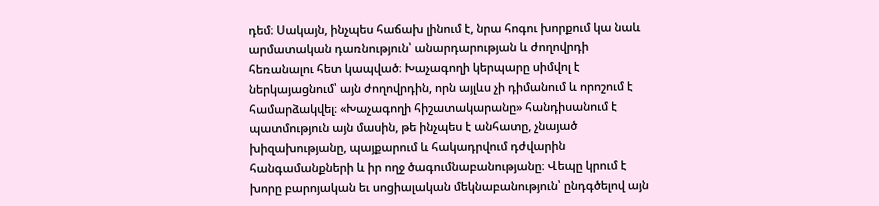դեմ։ Սակայն, ինչպես հաճախ լինում է, նրա հոգու խորքում կա նաև արմատական դառնություն՝ անարդարության և ժողովրդի հեռանալու հետ կապված։ Խաչագողի կերպարը սիմվոլ է ներկայացնում՝ այն ժողովրդին, որն այլևս չի դիմանում և որոշում է համարձակվել։ «Խաչագողի հիշատակարանը» հանդիսանում է պատմություն այն մասին, թե ինչպես է անհատը, չնայած խիզախությանը, պայքարում և հակադրվում դժվարին հանգամանքների և իր ողջ ծագումնաբանությանը։ Վեպը կրում է խորը բարոյական եւ սոցիալական մեկնաբանություն՝ ընդգծելով այն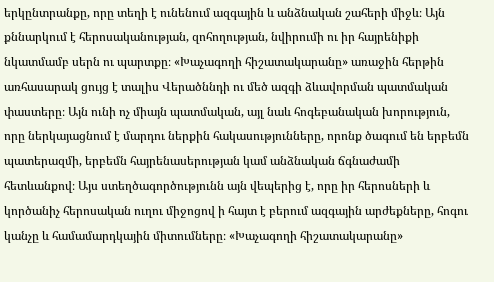երկընտրանքը, որը տեղի է ունենում ազգային և անձնական շահերի միջև։ Այն քննարկում է հերոսականության, զոհողության, նվիրումի ու իր հայրենիքի նկատմամբ սերն ու պարտքը։ «Խաչագողի հիշատակարանը» առաջին հերթին առհասարակ ցույց է տալիս Վերածննդի ու մեծ ազգի ձևավորման պատմական փաստերը։ Այն ունի ոչ միայն պատմական, այլ նաև հոգեբանական խորություն, որը ներկայացնում է մարդու ներքին հակասությունները, որոնք ծագում են երբեմն պատերազմի, երբեմն հայրենասերության կամ անձնական ճգնաժամի հետևանքով։ Այս ստեղծագործությունն այն վեպերից է, որը իր հերոսների և կործանիչ հերոսական ուղու միջոցով ի հայտ է բերում ազգային արժեքները, հոգու կանչը և համամարդկային միտումները։ «Խաչագողի հիշատակարանը»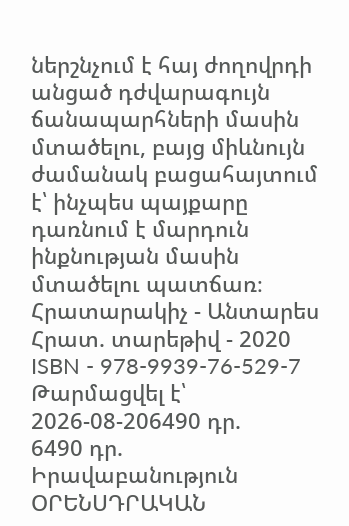ներշնչում է հայ ժողովրդի անցած դժվարագույն ճանապարհների մասին մտածելու, բայց միևնույն ժամանակ բացահայտում է՝ ինչպես պայքարը դառնում է մարդուն ինքնության մասին մտածելու պատճառ։ Հրատարակիչ - Անտարես Հրատ. տարեթիվ - 2020 ISBN - 978-9939-76-529-7
Թարմացվել է՝ 2026-08-206490 դր.
6490 դր.
Իրավաբանություն
ՕՐԵՆՍԴՐԱԿԱՆ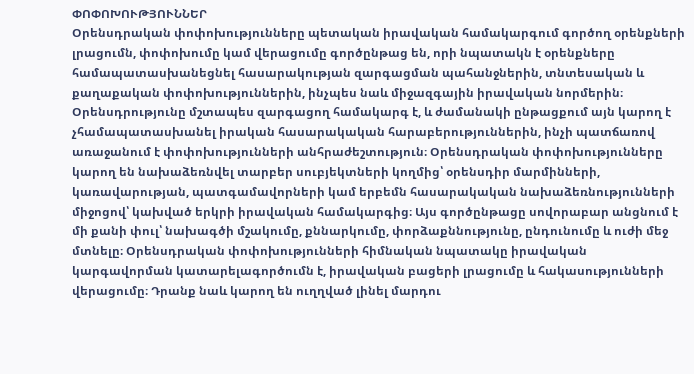ՓՈՓՈԽՈՒԹՅՈՒՆՆԵՐ
Օրենսդրական փոփոխությունները պետական իրավական համակարգում գործող օրենքների լրացումն, փոփոխումը կամ վերացումը գործընթաց են, որի նպատակն է օրենքները համապատասխանեցնել հասարակության զարգացման պահանջներին, տնտեսական և քաղաքական փոփոխություններին, ինչպես նաև միջազգային իրավական նորմերին։ Օրենսդրությունը մշտապես զարգացող համակարգ է, և ժամանակի ընթացքում այն կարող է չհամապատասխանել իրական հասարակական հարաբերություններին, ինչի պատճառով առաջանում է փոփոխությունների անհրաժեշտություն։ Օրենսդրական փոփոխությունները կարող են նախաձեռնվել տարբեր սուբյեկտների կողմից՝ օրենսդիր մարմինների, կառավարության, պատգամավորների կամ երբեմն հասարակական նախաձեռնությունների միջոցով՝ կախված երկրի իրավական համակարգից։ Այս գործընթացը սովորաբար անցնում է մի քանի փուլ՝ նախագծի մշակումը, քննարկումը, փորձաքննությունը, ընդունումը և ուժի մեջ մտնելը։ Օրենսդրական փոփոխությունների հիմնական նպատակը իրավական կարգավորման կատարելագործումն է, իրավական բացերի լրացումը և հակասությունների վերացումը։ Դրանք նաև կարող են ուղղված լինել մարդու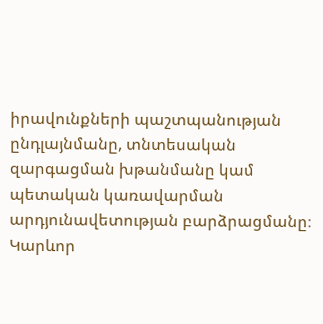իրավունքների պաշտպանության ընդլայնմանը, տնտեսական զարգացման խթանմանը կամ պետական կառավարման արդյունավետության բարձրացմանը։ Կարևոր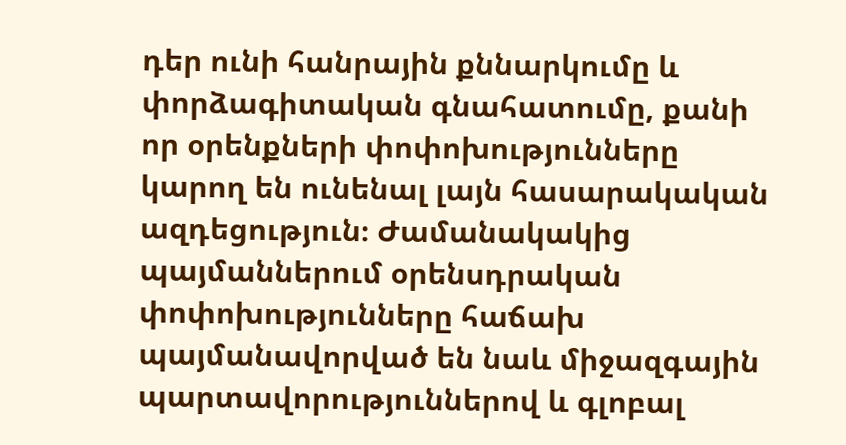դեր ունի հանրային քննարկումը և փորձագիտական գնահատումը, քանի որ օրենքների փոփոխությունները կարող են ունենալ լայն հասարակական ազդեցություն։ Ժամանակակից պայմաններում օրենսդրական փոփոխությունները հաճախ պայմանավորված են նաև միջազգային պարտավորություններով և գլոբալ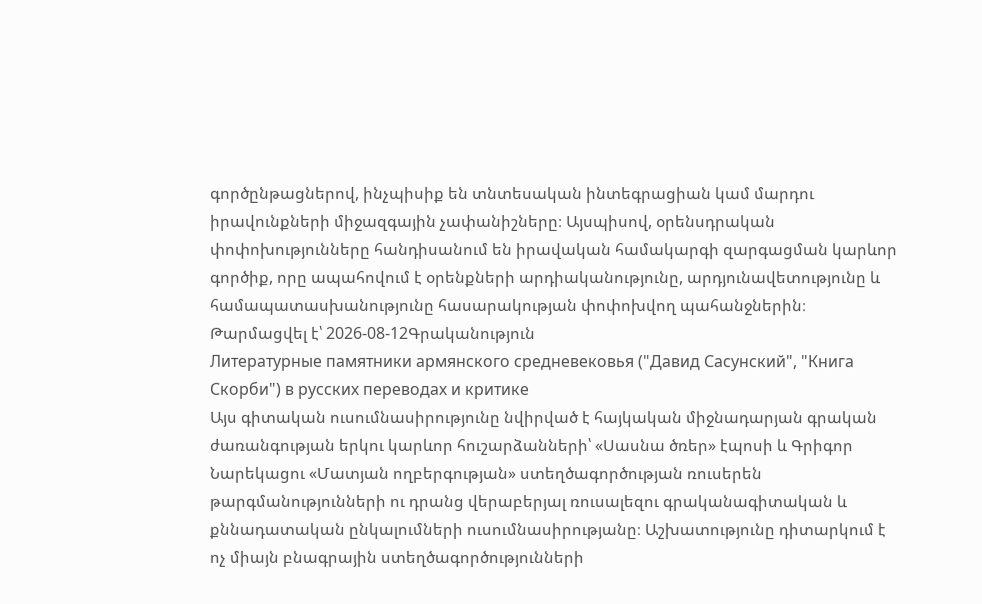գործընթացներով, ինչպիսիք են տնտեսական ինտեգրացիան կամ մարդու իրավունքների միջազգային չափանիշները։ Այսպիսով, օրենսդրական փոփոխությունները հանդիսանում են իրավական համակարգի զարգացման կարևոր գործիք, որը ապահովում է օրենքների արդիականությունը, արդյունավետությունը և համապատասխանությունը հասարակության փոփոխվող պահանջներին։
Թարմացվել է՝ 2026-08-12Գրականություն
Литературные памятники армянского средневековья ("Давид Сасунский", "Книга Скорби") в русских переводах и критике
Այս գիտական ուսումնասիրությունը նվիրված է հայկական միջնադարյան գրական ժառանգության երկու կարևոր հուշարձանների՝ «Սասնա ծռեր» էպոսի և Գրիգոր Նարեկացու «Մատյան ողբերգության» ստեղծագործության ռուսերեն թարգմանությունների ու դրանց վերաբերյալ ռուսալեզու գրականագիտական և քննադատական ընկալումների ուսումնասիրությանը։ Աշխատությունը դիտարկում է ոչ միայն բնագրային ստեղծագործությունների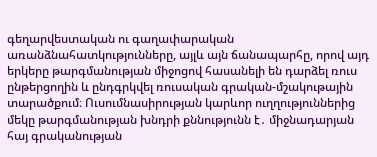գեղարվեստական ու գաղափարական առանձնահատկությունները, այլև այն ճանապարհը, որով այդ երկերը թարգմանության միջոցով հասանելի են դարձել ռուս ընթերցողին և ընդգրկվել ռուսական գրական-մշակութային տարածքում։ Ուսումնասիրության կարևոր ուղղություններից մեկը թարգմանության խնդրի քննությունն է․ միջնադարյան հայ գրականության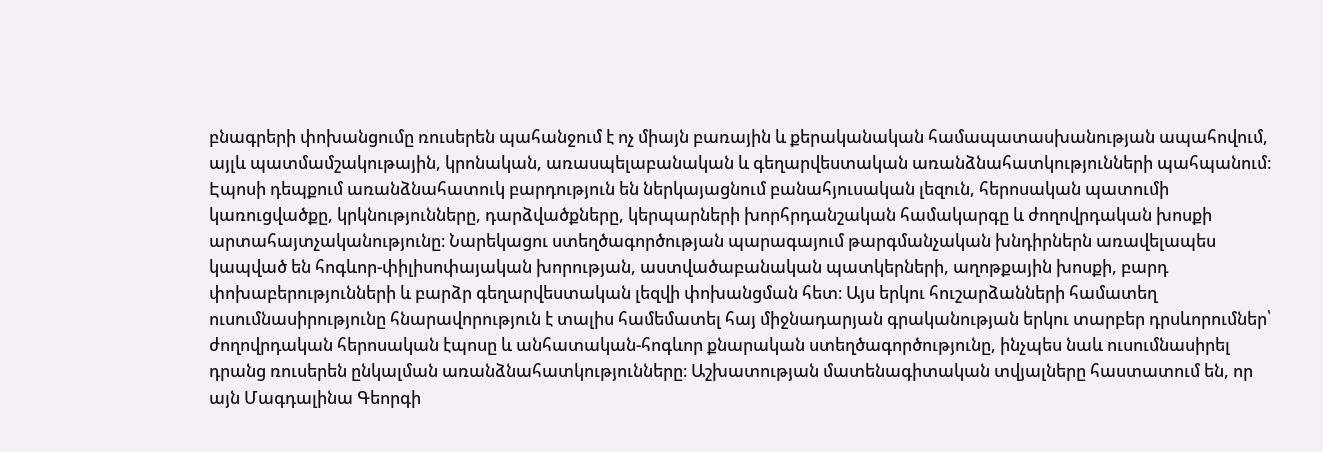բնագրերի փոխանցումը ռուսերեն պահանջում է ոչ միայն բառային և քերականական համապատասխանության ապահովում, այլև պատմամշակութային, կրոնական, առասպելաբանական և գեղարվեստական առանձնահատկությունների պահպանում։ Էպոսի դեպքում առանձնահատուկ բարդություն են ներկայացնում բանահյուսական լեզուն, հերոսական պատումի կառուցվածքը, կրկնությունները, դարձվածքները, կերպարների խորհրդանշական համակարգը և ժողովրդական խոսքի արտահայտչականությունը։ Նարեկացու ստեղծագործության պարագայում թարգմանչական խնդիրներն առավելապես կապված են հոգևոր-փիլիսոփայական խորության, աստվածաբանական պատկերների, աղոթքային խոսքի, բարդ փոխաբերությունների և բարձր գեղարվեստական լեզվի փոխանցման հետ։ Այս երկու հուշարձանների համատեղ ուսումնասիրությունը հնարավորություն է տալիս համեմատել հայ միջնադարյան գրականության երկու տարբեր դրսևորումներ՝ ժողովրդական հերոսական էպոսը և անհատական-հոգևոր քնարական ստեղծագործությունը, ինչպես նաև ուսումնասիրել դրանց ռուսերեն ընկալման առանձնահատկությունները։ Աշխատության մատենագիտական տվյալները հաստատում են, որ այն Մագդալինա Գեորգի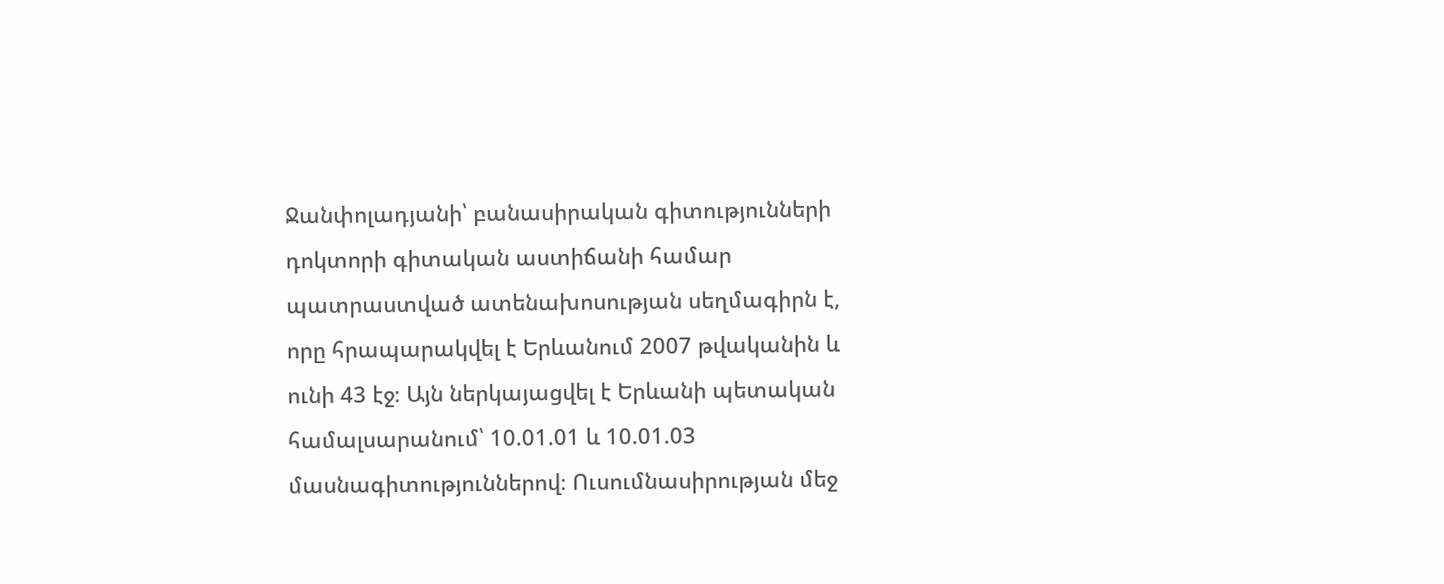Ջանփոլադյանի՝ բանասիրական գիտությունների դոկտորի գիտական աստիճանի համար պատրաստված ատենախոսության սեղմագիրն է, որը հրապարակվել է Երևանում 2007 թվականին և ունի 43 էջ։ Այն ներկայացվել է Երևանի պետական համալսարանում՝ 10.01.01 և 10.01.03 մասնագիտություններով։ Ուսումնասիրության մեջ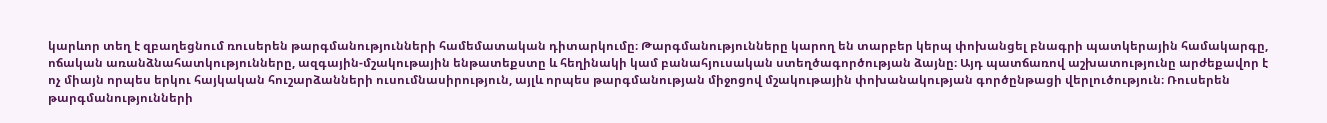կարևոր տեղ է զբաղեցնում ռուսերեն թարգմանությունների համեմատական դիտարկումը։ Թարգմանությունները կարող են տարբեր կերպ փոխանցել բնագրի պատկերային համակարգը, ոճական առանձնահատկությունները, ազգային-մշակութային ենթատեքստը և հեղինակի կամ բանահյուսական ստեղծագործության ձայնը։ Այդ պատճառով աշխատությունը արժեքավոր է ոչ միայն որպես երկու հայկական հուշարձանների ուսումնասիրություն, այլև որպես թարգմանության միջոցով մշակութային փոխանակության գործընթացի վերլուծություն։ Ռուսերեն թարգմանությունների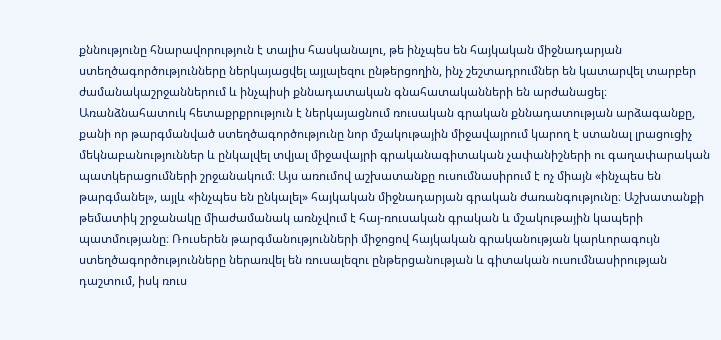քննությունը հնարավորություն է տալիս հասկանալու, թե ինչպես են հայկական միջնադարյան ստեղծագործությունները ներկայացվել այլալեզու ընթերցողին, ինչ շեշտադրումներ են կատարվել տարբեր ժամանակաշրջաններում և ինչպիսի քննադատական գնահատականների են արժանացել։ Առանձնահատուկ հետաքրքրություն է ներկայացնում ռուսական գրական քննադատության արձագանքը, քանի որ թարգմանված ստեղծագործությունը նոր մշակութային միջավայրում կարող է ստանալ լրացուցիչ մեկնաբանություններ և ընկալվել տվյալ միջավայրի գրականագիտական չափանիշների ու գաղափարական պատկերացումների շրջանակում։ Այս առումով աշխատանքը ուսումնասիրում է ոչ միայն «ինչպես են թարգմանել», այլև «ինչպես են ընկալել» հայկական միջնադարյան գրական ժառանգությունը։ Աշխատանքի թեմատիկ շրջանակը միաժամանակ առնչվում է հայ-ռուսական գրական և մշակութային կապերի պատմությանը։ Ռուսերեն թարգմանությունների միջոցով հայկական գրականության կարևորագույն ստեղծագործությունները ներառվել են ռուսալեզու ընթերցանության և գիտական ուսումնասիրության դաշտում, իսկ ռուս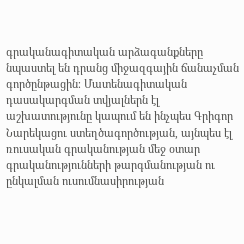գրականագիտական արձագանքները նպաստել են դրանց միջազգային ճանաչման գործընթացին։ Մատենագիտական դասակարգման տվյալներն էլ աշխատությունը կապում են ինչպես Գրիգոր Նարեկացու ստեղծագործության, այնպես էլ ռուսական գրականության մեջ օտար գրականությունների թարգմանության ու ընկալման ուսումնասիրության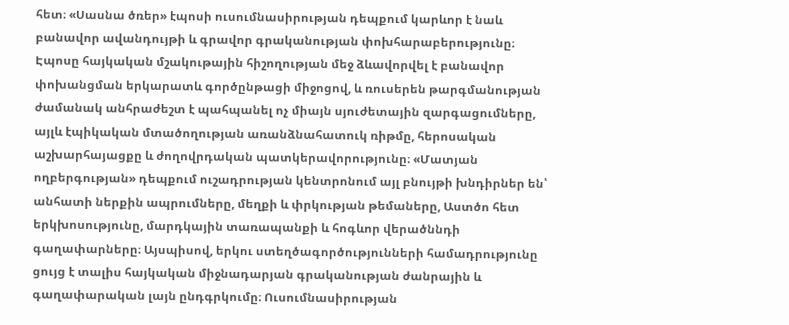հետ։ «Սասնա ծռեր» էպոսի ուսումնասիրության դեպքում կարևոր է նաև բանավոր ավանդույթի և գրավոր գրականության փոխհարաբերությունը։ Էպոսը հայկական մշակութային հիշողության մեջ ձևավորվել է բանավոր փոխանցման երկարատև գործընթացի միջոցով, և ռուսերեն թարգմանության ժամանակ անհրաժեշտ է պահպանել ոչ միայն սյուժետային զարգացումները, այլև էպիկական մտածողության առանձնահատուկ ռիթմը, հերոսական աշխարհայացքը և ժողովրդական պատկերավորությունը։ «Մատյան ողբերգության» դեպքում ուշադրության կենտրոնում այլ բնույթի խնդիրներ են՝ անհատի ներքին ապրումները, մեղքի և փրկության թեմաները, Աստծո հետ երկխոսությունը, մարդկային տառապանքի և հոգևոր վերածննդի գաղափարները։ Այսպիսով, երկու ստեղծագործությունների համադրությունը ցույց է տալիս հայկական միջնադարյան գրականության ժանրային և գաղափարական լայն ընդգրկումը։ Ուսումնասիրության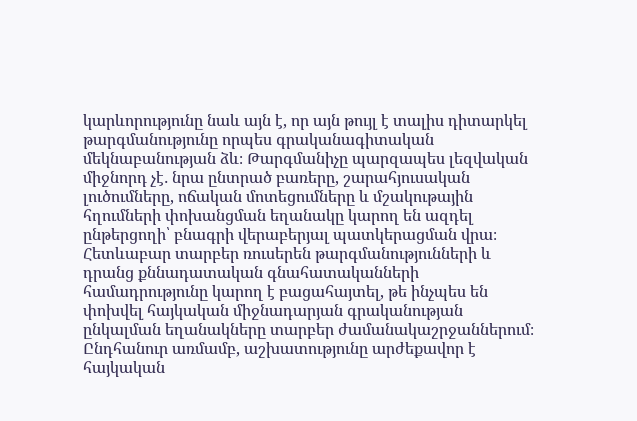կարևորությունը նաև այն է, որ այն թույլ է տալիս դիտարկել թարգմանությունը որպես գրականագիտական մեկնաբանության ձև։ Թարգմանիչը պարզապես լեզվական միջնորդ չէ․ նրա ընտրած բառերը, շարահյուսական լուծումները, ոճական մոտեցումները և մշակութային հղումների փոխանցման եղանակը կարող են ազդել ընթերցողի՝ բնագրի վերաբերյալ պատկերացման վրա։ Հետևաբար տարբեր ռուսերեն թարգմանությունների և դրանց քննադատական գնահատականների համադրությունը կարող է բացահայտել, թե ինչպես են փոխվել հայկական միջնադարյան գրականության ընկալման եղանակները տարբեր ժամանակաշրջաններում։ Ընդհանուր առմամբ, աշխատությունը արժեքավոր է հայկական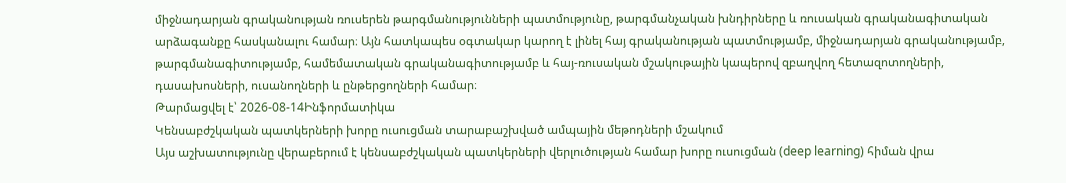միջնադարյան գրականության ռուսերեն թարգմանությունների պատմությունը, թարգմանչական խնդիրները և ռուսական գրականագիտական արձագանքը հասկանալու համար։ Այն հատկապես օգտակար կարող է լինել հայ գրականության պատմությամբ, միջնադարյան գրականությամբ, թարգմանագիտությամբ, համեմատական գրականագիտությամբ և հայ-ռուսական մշակութային կապերով զբաղվող հետազոտողների, դասախոսների, ուսանողների և ընթերցողների համար։
Թարմացվել է՝ 2026-08-14Ինֆորմատիկա
Կենսաբժշկական պատկերների խորը ուսուցման տարաբաշխված ամպային մեթոդների մշակում
Այս աշխատությունը վերաբերում է կենսաբժշկական պատկերների վերլուծության համար խորը ուսուցման (deep learning) հիման վրա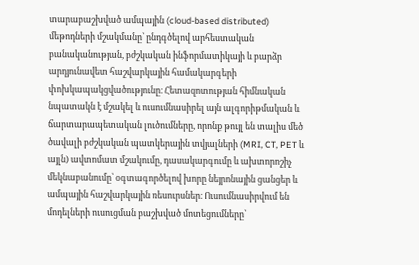տարաբաշխված ամպային (cloud-based distributed) մեթոդների մշակմանը՝ ընդգծելով արհեստական բանականության, բժշկական ինֆորմատիկայի և բարձր արդյունավետ հաշվարկային համակարգերի փոխկապակցվածությունը։ Հետազոտության հիմնական նպատակն է մշակել և ուսումնասիրել այն ալգորիթմական և ճարտարապետական լուծումները, որոնք թույլ են տալիս մեծ ծավալի բժշկական պատկերային տվյալների (MRI, CT, PET և այլն) ավտոմատ մշակումը, դասակարգումը և ախտորոշիչ մեկնաբանումը՝ օգտագործելով խորը նեյրոնային ցանցեր և ամպային հաշվարկային ռեսուրսներ։ Ուսումնասիրվում են մոդելների ուսուցման բաշխված մոտեցումները՝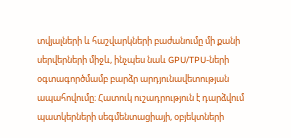տվյալների և հաշվարկների բաժանումը մի քանի սերվերների միջև, ինչպես նաև GPU/TPU-ների օգտագործմամբ բարձր արդյունավետության ապահովումը։ Հատուկ ուշադրություն է դարձվում պատկերների սեգմենտացիայի, օբյեկտների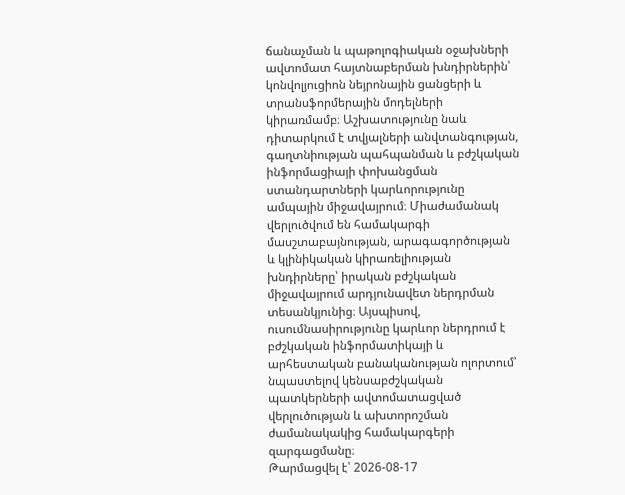ճանաչման և պաթոլոգիական օջախների ավտոմատ հայտնաբերման խնդիրներին՝ կոնվոլյուցիոն նեյրոնային ցանցերի և տրանսֆորմերային մոդելների կիրառմամբ։ Աշխատությունը նաև դիտարկում է տվյալների անվտանգության, գաղտնիության պահպանման և բժշկական ինֆորմացիայի փոխանցման ստանդարտների կարևորությունը ամպային միջավայրում։ Միաժամանակ վերլուծվում են համակարգի մասշտաբայնության, արագագործության և կլինիկական կիրառելիության խնդիրները՝ իրական բժշկական միջավայրում արդյունավետ ներդրման տեսանկյունից։ Այսպիսով, ուսումնասիրությունը կարևոր ներդրում է բժշկական ինֆորմատիկայի և արհեստական բանականության ոլորտում՝ նպաստելով կենսաբժշկական պատկերների ավտոմատացված վերլուծության և ախտորոշման ժամանակակից համակարգերի զարգացմանը։
Թարմացվել է՝ 2026-08-17